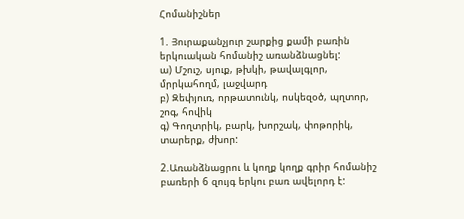Հոմանիշներ

1. Յուրաքանչյուր շարքից քամի բառին երկուական հոմանիշ առանձնացնել:
ա) Մշուշ, սյուք, թխկի, թավալգլոր, մրրկահողմ, լաջվարդ
բ) Զեփյուռ, որթատունկ, ոսկեզօծ, պղտոր, շոգ, հովիկ
գ) Գողտրիկ, բարկ, խորշակ, փոթորիկ, տարերք, ժխոր:

2.Առանձնացրու և կողք կողք գրիր հոմանիշ բառերի 6 զույգ երկու բառ ավելորդ է: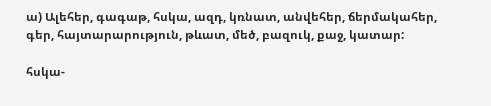ա) Ալեհեր, գագաթ, հսկա, ազդ, կռնատ, անվեհեր, ճերմակահեր, գեր, հայտարարություն, թևատ, մեծ, բազուկ, քաջ, կատար:

հսկա-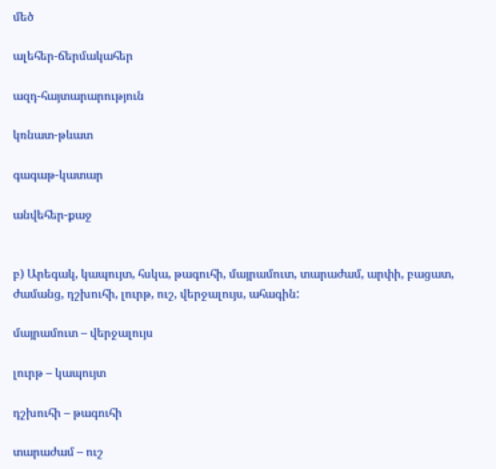մեծ

ալեհեր-ճերմակահեր

ազդ-հայտարարություն

կռնատ-թևատ

գագաթ-կատար

անվեհեր-քաջ


բ) Արեգակ, կապույտ, հսկա, թագուհի, մայրամուտ, տարաժամ, արփի, բացատ, ժամանց, դշխուհի, լուրթ, ուշ, վերջալույս, ահագին:

մայրամուտ – վերջալույս

լուրթ – կապույտ

դշխուհի – թագուհի

տարաժամ – ուշ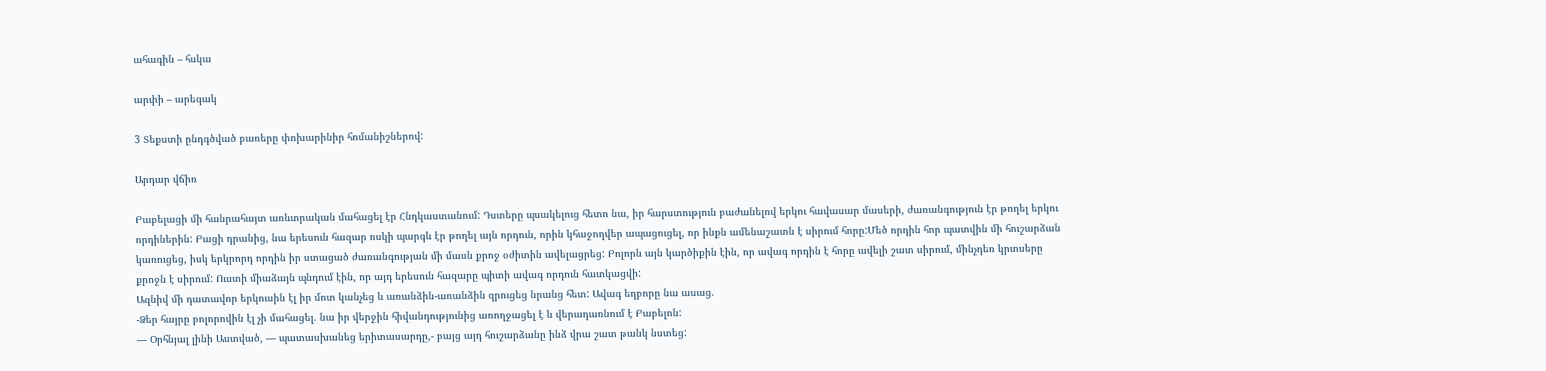ահագին – հսկա

արփի – արեգակ

3 Տեքստի ընդգծված բառերը փոխարինիր հոմանիշներով:

Արդար վճիռ

Բաբելացի մի հանրահայտ առևտրական մահացել էր Հնդկաստանում: Դստերը պսակելուց հետո նա, իր հարստություն բաժանելով երկու հավասար մասերի, ժառանգություն էր թողել երկու որդիներին: Բացի դրանից, նա երեսուն հազար ոսկի պարգև էր թողել այն որդուն, որին կհաջողվեր ապացուցել, որ ինքն ամենաշատն է սիրում հորը:Մեծ որդին հոր պատվին մի հուշարձան կառուցեց, իսկ երկրորդ որդին իր ստացած ժառանգության մի մասն քրոջ օժիտին ավելացրեց: Բոլորն այն կարծիքին էին, որ ավագ որդին է հորը ավելի շատ սիրում, մինչդեռ կրտսերը քրոջն է սիրում: Ուստի միաձայն պնդում էին, որ այդ երեսուն հազարը պիտի ավագ որդուն հատկացվի:
Ազնիվ մի դատավոր երկուսին էլ իր մոտ կանչեց և առանձին-առանձին զրուցեց նրանց հետ: Ավագ եղբորը նա ասաց.
-Ձեր հայրը բոլորովին էլ չի մահացել. նա իր վերջին հիվանդությունից առողջացել է և վերադառնում է Բաբելոն:
— Օրհնյալ լինի Աստված, — պատասխանեց երիտասարդը,- բայց այդ հուշարձանը ինձ վրա շատ թանկ նստեց: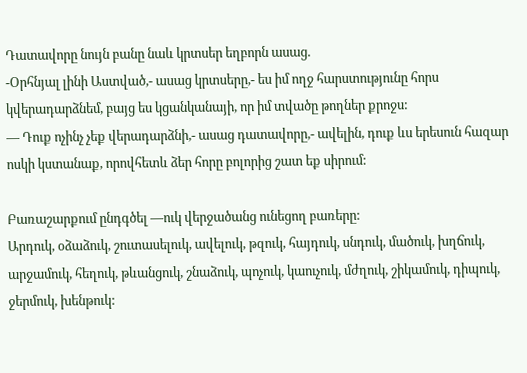Դատավորը նույն բանը նաև կրտսեր եղբորն ասաց.
-Օրհնյալ լինի Աստված,- ասաց կրտսերը,- ես իմ ողջ հարստությունը հորս կվերադարձնեմ, բայց ես կցանկանայի, որ իմ տվածը թողներ քրոջս:
— Դուք ոչինչ չեք վերադարձնի,- ասաց դատավորը,- ավելին, դուք ևս երեսուն հազար ոսկի կստանաք, որովհետև ձեր հորը բոլորից շատ եք սիրում:

Բառաշարքում ընդգծել —ուկ վերջածանց ունեցող բառերը:
Արդուկ, օձաձուկ, շուտասելուկ, ավելուկ, թզուկ, հայդուկ, սնդուկ, մածուկ, խղճուկ, արջամուկ, հեղուկ, թևանցուկ, շնաձուկ, պոչուկ, կաուչուկ, մժղուկ, շիկամուկ, դիպուկ, ջերմուկ, խենթուկ: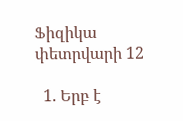Ֆիզիկա փետրվարի 12

  1. Երբ է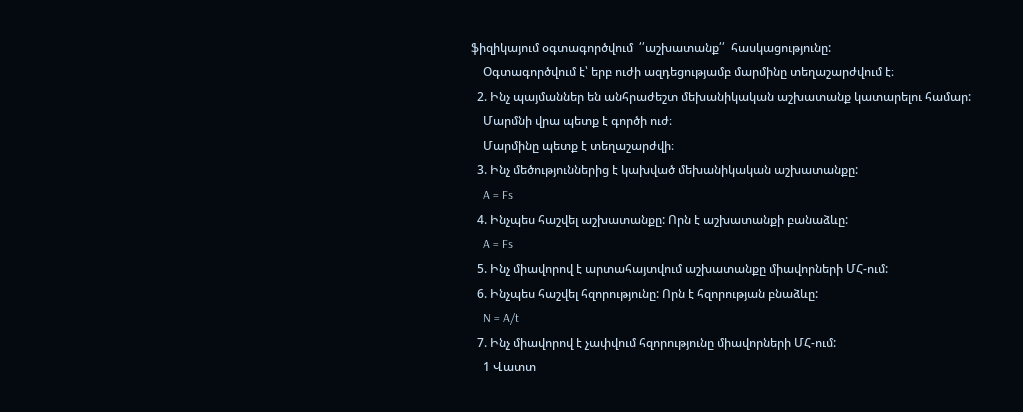ֆիզիկայում օգտագործվում  ՛՛աշխատանք՛՛  հասկացությունը:
    Օգտագործվում է՝ երբ ուժի ազդեցությամբ մարմինը տեղաշարժվում է։
  2. Ինչ պայմաններ են անհրաժեշտ մեխանիկական աշխատանք կատարելու համար:
    Մարմնի վրա պետք է գործի ուժ։
    Մարմինը պետք է տեղաշարժվի։
  3. Ինչ մեծություններից է կախված մեխանիկական աշխատանքը:
    A = Fs
  4. Ինչպես հաշվել աշխատանքը: Որն է աշխատանքի բանաձևը:
    A = Fs
  5. Ինչ միավորով է արտահայտվում աշխատանքը միավորների ՄՀ-ում:
  6. Ինչպես հաշվել հզորությունը: Որն է հզորության բնաձևը:
    N = A/t
  7. Ինչ միավորով է չափվում հզորությունը միավորների ՄՀ-ում:
    1 Վատտ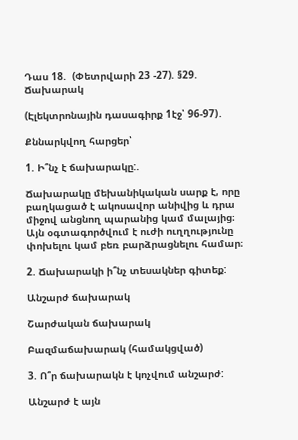Դաս 18.  (Փետրվարի 23 -27). §29. Ճախարակ

(Էլեկտրոնային դասագիրք 1էջ՝ 96-97)․

Քննարկվող հարցեր՝

1. Ի՞նչ է ճախարակը:.

Ճախարակը մեխանիկական սարք է, որը բաղկացած է ակոսավոր անիվից և դրա միջով անցնող պարանից կամ մալայից։ Այն օգտագործվում է ուժի ուղղությունը փոխելու կամ բեռ բարձրացնելու համար։

2. Ճախարակի ի՞նչ տեսակներ գիտեք:

Անշարժ ճախարակ

Շարժական ճախարակ

Բազմաճախարակ (համակցված)

3. Ո՞ր ճախարակն է կոչվում անշարժ:

Անշարժ է այն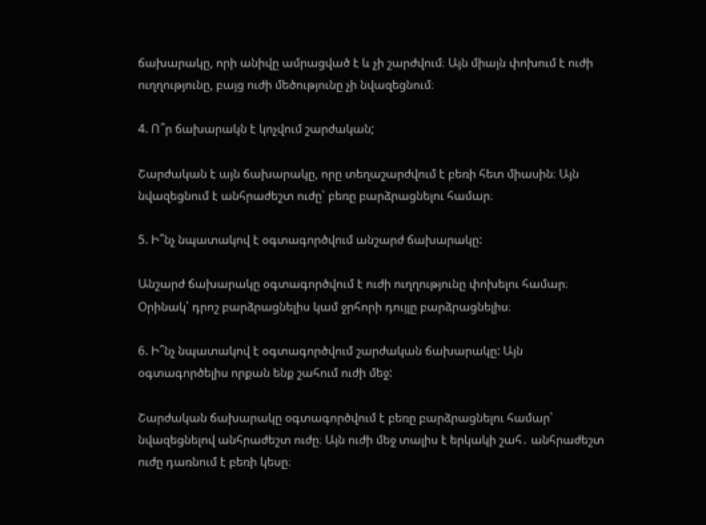ճախարակը, որի անիվը ամրացված է և չի շարժվում։ Այն միայն փոխում է ուժի ուղղությունը, բայց ուժի մեծությունը չի նվազեցնում։

4. Ո՞ր ճախարակն է կոչվում շարժական;

Շարժական է այն ճախարակը, որը տեղաշարժվում է բեռի հետ միասին։ Այն նվազեցնում է անհրաժեշտ ուժը՝ բեռը բարձրացնելու համար։

5. Ի՞նչ նպատակով է օգտագործվում անշարժ ճախարակը:

Անշարժ ճախարակը օգտագործվում է ուժի ուղղությունը փոխելու համար։ Օրինակ՝ դրոշ բարձրացնելիս կամ ջրհորի դույլը բարձրացնելիս։

6. Ի՞նչ նպատակով է օգտագործվում շարժական ճախարակը: Այն օգտագործելիս որքան ենք շահում ուժի մեջ:

Շարժական ճախարակը օգտագործվում է բեռը բարձրացնելու համար՝ նվազեցնելով անհրաժեշտ ուժը։ Այն ուժի մեջ տալիս է երկակի շահ․ անհրաժեշտ ուժը դառնում է բեռի կեսը։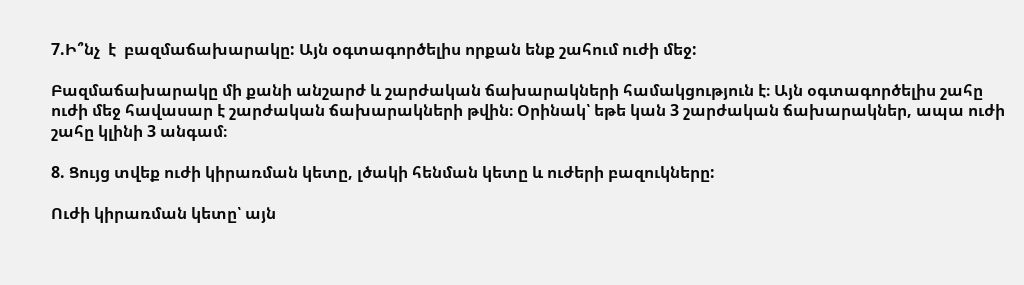7.Ի՞նչ  է  բազմաճախարակը: Այն օգտագործելիս որքան ենք շահում ուժի մեջ:

Բազմաճախարակը մի քանի անշարժ և շարժական ճախարակների համակցություն է։ Այն օգտագործելիս շահը ուժի մեջ հավասար է շարժական ճախարակների թվին։ Օրինակ՝ եթե կան 3 շարժական ճախարակներ, ապա ուժի շահը կլինի 3 անգամ։

8. Ցույց տվեք ուժի կիրառման կետը, լծակի հենման կետը և ուժերի բազուկները:

Ուժի կիրառման կետը՝ այն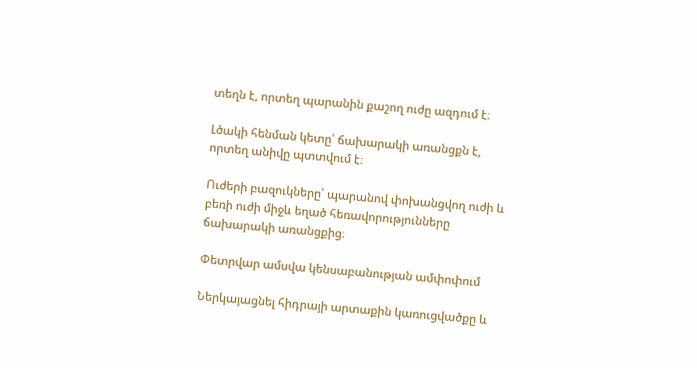տեղն է, որտեղ պարանին քաշող ուժը ազդում է։

Լծակի հենման կետը՝ ճախարակի առանցքն է, որտեղ անիվը պտտվում է։

Ուժերի բազուկները՝ պարանով փոխանցվող ուժի և բեռի ուժի միջև եղած հեռավորությունները ճախարակի առանցքից։

Փետրվար ամսվա կենսաբանության ամփոփում

Ներկայացնել հիդրայի արտաքին կառուցվածքը և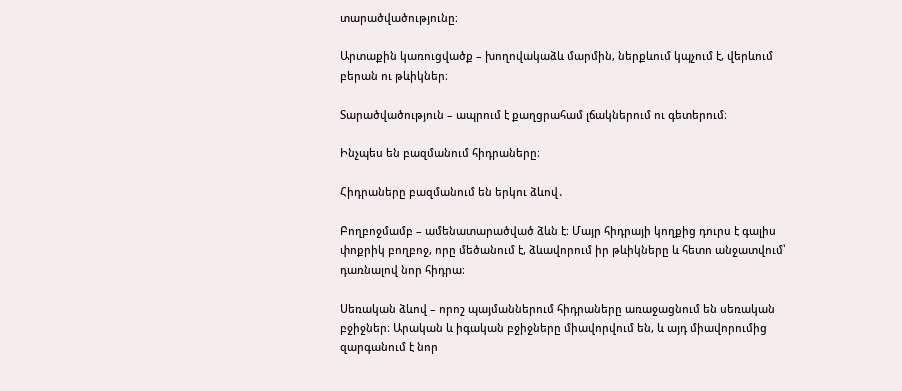տարածվածությունը։

Արտաքին կառուցվածք – խողովակաձև մարմին, ներքևում կպչում է, վերևում բերան ու թևիկներ։

Տարածվածություն – ապրում է քաղցրահամ լճակներում ու գետերում։

Ինչպես են բազմանում հիդրաները։

Հիդրաները բազմանում են երկու ձևով․

Բողբոջմամբ – ամենատարածված ձևն է։ Մայր հիդրայի կողքից դուրս է գալիս փոքրիկ բողբոջ, որը մեծանում է, ձևավորում իր թևիկները և հետո անջատվում՝ դառնալով նոր հիդրա։

Սեռական ձևով – որոշ պայմաններում հիդրաները առաջացնում են սեռական բջիջներ։ Արական և իգական բջիջները միավորվում են, և այդ միավորումից զարգանում է նոր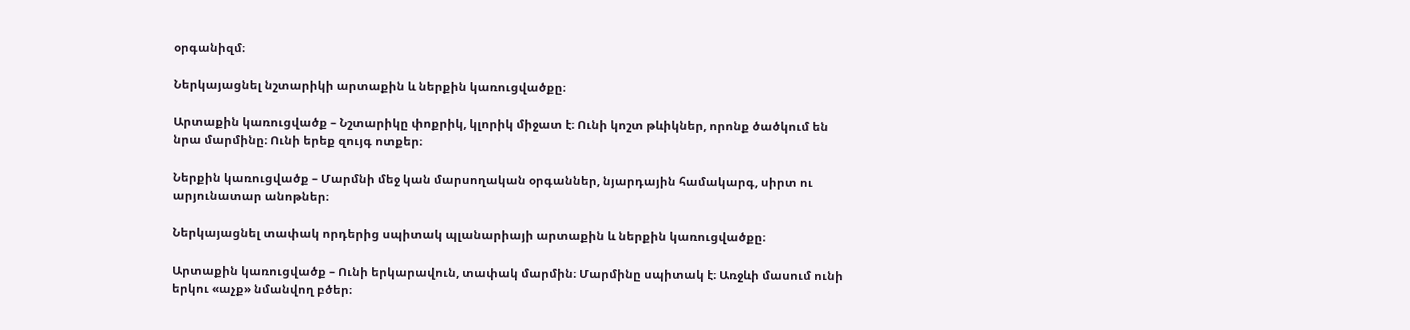օրգանիզմ։

Ներկայացնել նշտարիկի արտաքին և ներքին կառուցվածքը։

Արտաքին կառուցվածք – Նշտարիկը փոքրիկ, կլորիկ միջատ է։ Ունի կոշտ թևիկներ, որոնք ծածկում են նրա մարմինը։ Ունի երեք զույգ ոտքեր։

Ներքին կառուցվածք – Մարմնի մեջ կան մարսողական օրգաններ, նյարդային համակարգ, սիրտ ու արյունատար անոթներ։

Ներկայացնել տափակ որդերից սպիտակ պլանարիայի արտաքին և ներքին կառուցվածքը։

Արտաքին կառուցվածք – Ունի երկարավուն, տափակ մարմին։ Մարմինը սպիտակ է։ Առջևի մասում ունի երկու «աչք» նմանվող բծեր։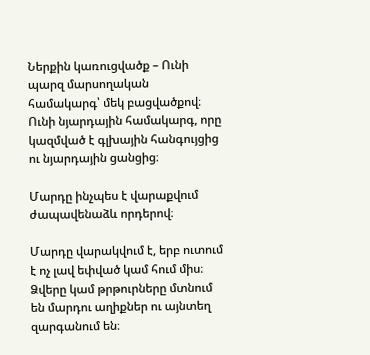Ներքին կառուցվածք – Ունի պարզ մարսողական համակարգ՝ մեկ բացվածքով։ Ունի նյարդային համակարգ, որը կազմված է գլխային հանգույցից ու նյարդային ցանցից։

Մարդը ինչպես է վարաքվում ժապավենաձև որդերով։

Մարդը վարակվում է, երբ ուտում է ոչ լավ եփված կամ հում միս։ Ձվերը կամ թրթուրները մտնում են մարդու աղիքներ ու այնտեղ զարգանում են։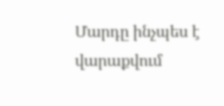Մարդը ինչպես է վարաքվում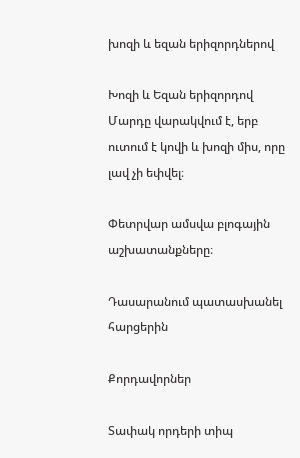խոզի և եզան երիզորդներով

Խոզի և Եզան երիզորդով Մարդը վարակվում է, երբ ուտում է կովի և խոզի միս, որը լավ չի եփվել։

Փետրվար ամսվա բլոգային աշխատանքները։

Դասարանում պատասխանել հարցերին

Քորդավորներ

Տափակ որդերի տիպ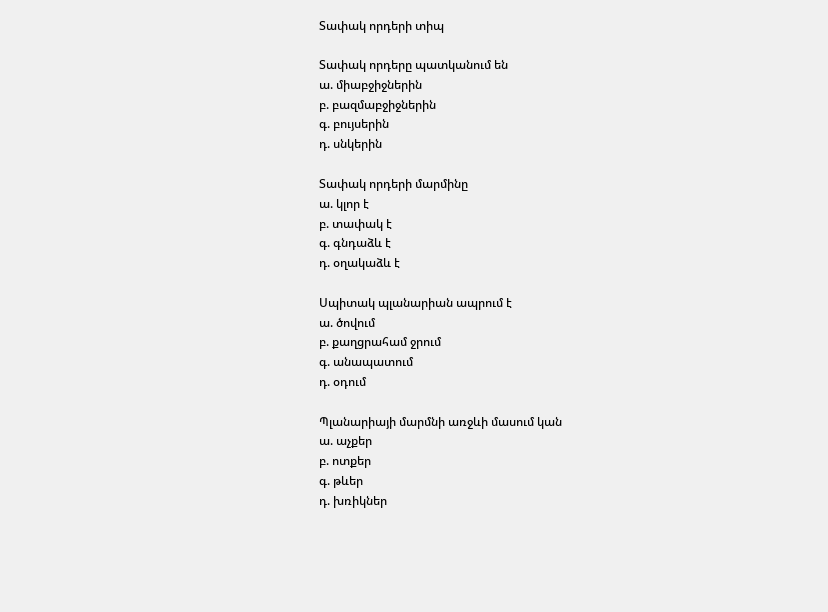Տափակ որդերի տիպ

Տափակ որդերը պատկանում են
ա. միաբջիջներին
բ. բազմաբջիջներին
գ. բույսերին
դ. սնկերին

Տափակ որդերի մարմինը
ա. կլոր է
բ. տափակ է
գ. գնդաձև է
դ. օղակաձև է

Սպիտակ պլանարիան ապրում է
ա. ծովում
բ. քաղցրահամ ջրում
գ. անապատում
դ. օդում

Պլանարիայի մարմնի առջևի մասում կան
ա. աչքեր
բ. ոտքեր
գ. թևեր
դ. խռիկներ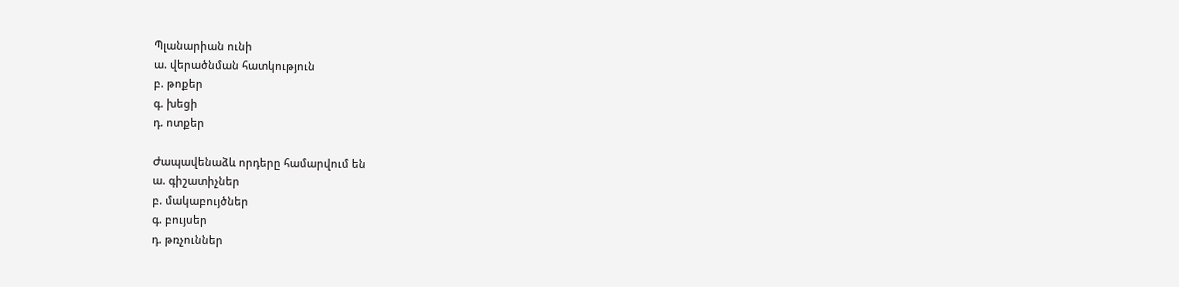Պլանարիան ունի
ա. վերածնման հատկություն
բ. թոքեր
գ. խեցի
դ. ոտքեր

Ժապավենաձև որդերը համարվում են
ա. գիշատիչներ
բ. մակաբույծներ
գ. բույսեր
դ. թռչուններ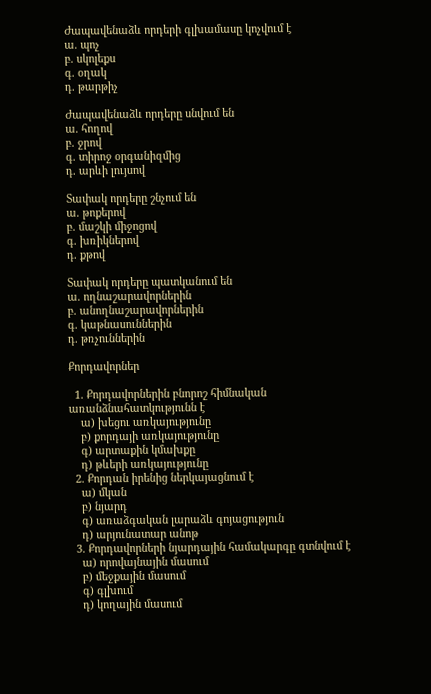Ժապավենաձև որդերի գլխամասը կոչվում է
ա. պոչ
բ. սկոլեքս
գ. օղակ
դ. թարթիչ

Ժապավենաձև որդերը սնվում են
ա. հողով
բ. ջրով
գ. տիրոջ օրգանիզմից
դ. արևի լույսով

Տափակ որդերը շնչում են
ա. թոքերով
բ. մաշկի միջոցով
գ. խռիկներով
դ. քթով

Տափակ որդերը պատկանում են
ա. ողնաշարավորներին
բ. անողնաշարավորներին
գ. կաթնասուններին
դ. թռչուններին

Քորդավորներ

  1. Քորդավորներին բնորոշ հիմնական առանձնահատկությունն է
    ա) խեցու առկայությունը
    բ) քորդայի առկայությունը
    գ) արտաքին կմախքը
    դ) թևերի առկայությունը
  2. Քորդան իրենից ներկայացնում է
    ա) մկան
    բ) նյարդ
    գ) առաձգական լարաձև գոյացություն
    դ) արյունատար անոթ
  3. Քորդավորների նյարդային համակարգը գտնվում է
    ա) որովայնային մասում
    բ) մեջքային մասում
    գ) գլխում
    դ) կողային մասում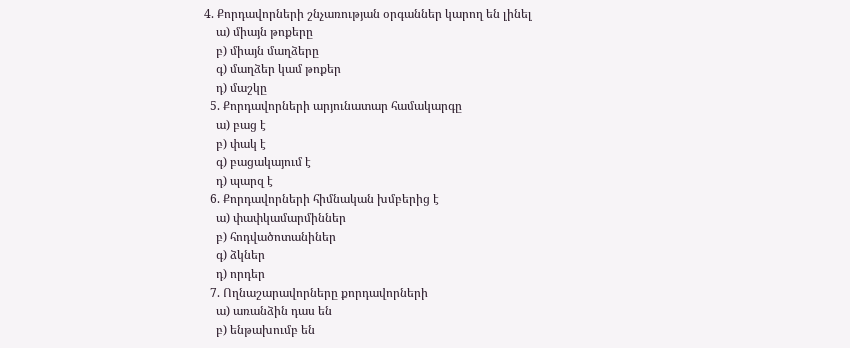4. Քորդավորների շնչառության օրգաններ կարող են լինել
    ա) միայն թոքերը
    բ) միայն մաղձերը
    գ) մաղձեր կամ թոքեր
    դ) մաշկը
  5. Քորդավորների արյունատար համակարգը
    ա) բաց է
    բ) փակ է
    գ) բացակայում է
    դ) պարզ է
  6. Քորդավորների հիմնական խմբերից է
    ա) փափկամարմիններ
    բ) հոդվածոտանիներ
    գ) ձկներ
    դ) որդեր
  7. Ողնաշարավորները քորդավորների
    ա) առանձին դաս են
    բ) ենթախումբ են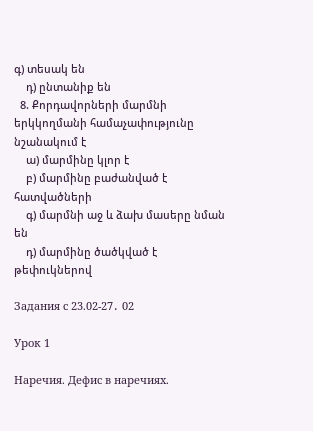գ) տեսակ են
    դ) ընտանիք են
  8. Քորդավորների մարմնի երկկողմանի համաչափությունը նշանակում է
    ա) մարմինը կլոր է
    բ) մարմինը բաժանված է հատվածների
    գ) մարմնի աջ և ձախ մասերը նման են
    դ) մարմինը ծածկված է թեփուկներով

Задания с 23.02-27․ 02

Урок 1

Наречия. Дефис в наречиях.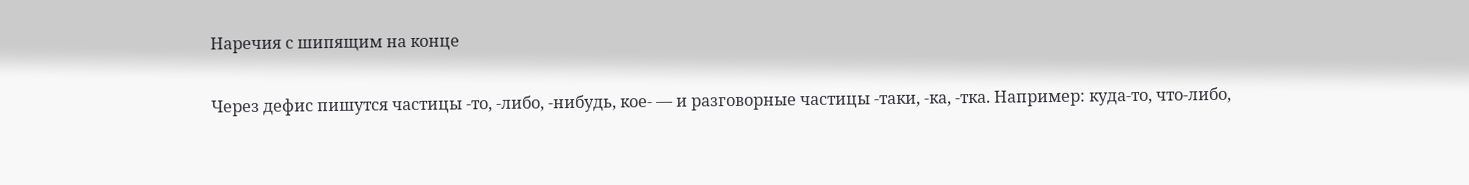Наречия с шипящим на конце

Через дефис пишутся частицы -то, -либо, -нибудь, кое- — и разговорные частицы -таки, -ка, -тка. Например: куда-то, что-либо,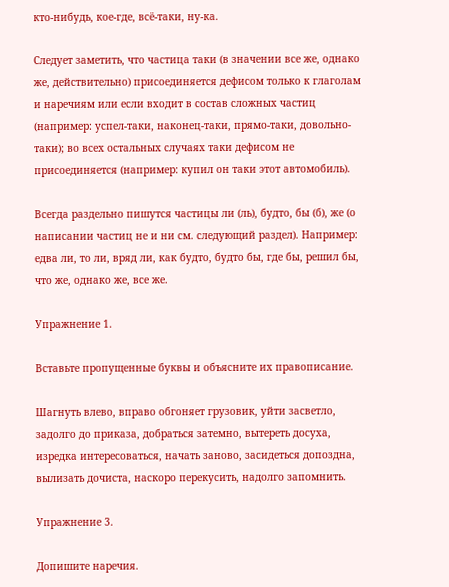кто-нибудь, кое-где, всё-таки, ну-ка.

Следует заметить, что частица таки (в значении все же, однако же, действительно) присоединяется дефисом только к глаголам и наречиям или если входит в состав сложных частиц (например: успел-таки, наконец-таки, прямо-таки, довольно-таки); во всех остальных случаях таки дефисом не присоединяется (например: купил он таки этот автомобиль).

Всегда раздельно пишутся частицы ли (ль), будто, бы (б), же (о написании частиц не и ни см. следующий раздел). Например: едва ли, то ли, вряд ли, как будто, будто бы, где бы, решил бы, что же, однако же, все же.

Упражнение 1.

Вставьте пропущенные буквы и объясните их правописание.

Шагнуть влево, вправо обгоняет грузовик, уйти засветло, задолго до приказа, добраться затемно, вытереть досуха, изредка интересоваться, начать заново, засидеться допоздна, вылизать дочиста, наскоро перекусить, надолго запомнить.

Упражнение 3.

Допишите наречия.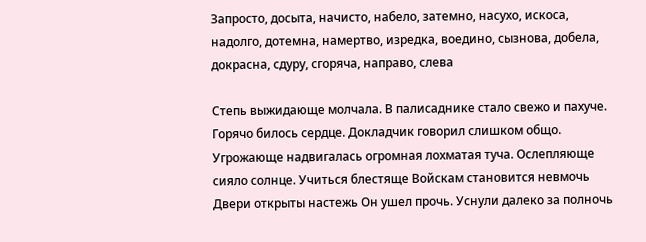Запросто, досыта, начисто, набело, затемно, насухо, искоса, надолго, дотемна, намертво, изредка, воедино, сызнова, добела, докрасна, сдуру, сгоряча, направо, слева

Степь выжидающе молчала. В палисаднике стало свежо и пахуче. Горячо билось сердце. Докладчик говорил слишком общо. Угрожающе надвигалась огромная лохматая туча. Ослепляюще сияло солнце. Учиться блестяще Войскам становится невмочь Двери открыты настежь Он ушел прочь. Уснули далеко за полночь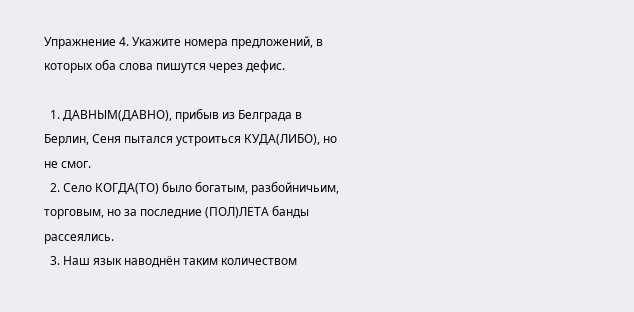Упражнение 4. Укажите номера предложений, в которых оба слова пишутся через дефис.

  1. ДАВНЫМ(ДАВНО), прибыв из Белграда в Берлин, Сеня пытался устроиться КУДА(ЛИБО), но не смог.
  2. Село КОГДА(ТО) было богатым, разбойничьим, торговым, но за последние (ПОЛ)ЛЕТА банды рассеялись.
  3. Наш язык наводнён таким количеством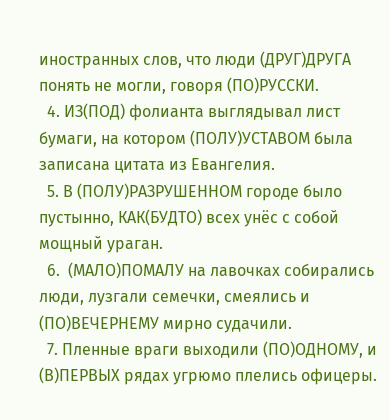иностранных слов, что люди (ДРУГ)ДРУГА понять не могли, говоря (ПО)РУССКИ.
  4. ИЗ(ПОД) фолианта выглядывал лист бумаги, на котором (ПОЛУ)УСТАВОМ была записана цитата из Евангелия.
  5. В (ПОЛУ)РАЗРУШЕННОМ городе было пустынно, КАК(БУДТО) всех унёс с собой мощный ураган.
  6.  (МАЛО)ПОМАЛУ на лавочках собирались люди, лузгали семечки, смеялись и (ПО)ВЕЧЕРНЕМУ мирно судачили.
  7. Пленные враги выходили (ПО)ОДНОМУ, и (В)ПЕРВЫХ рядах угрюмо плелись офицеры.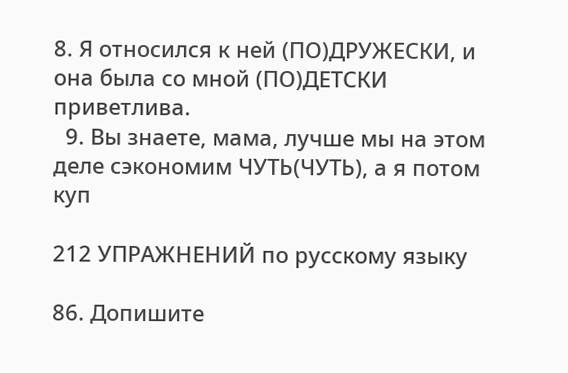8. Я относился к ней (ПО)ДРУЖЕСКИ, и она была со мной (ПО)ДЕТСКИ приветлива.
  9. Вы знаете, мама, лучше мы на этом деле сэкономим ЧУТЬ(ЧУТЬ), а я потом куп

212 УПРАЖНЕНИЙ по русскому языку

86. Допишите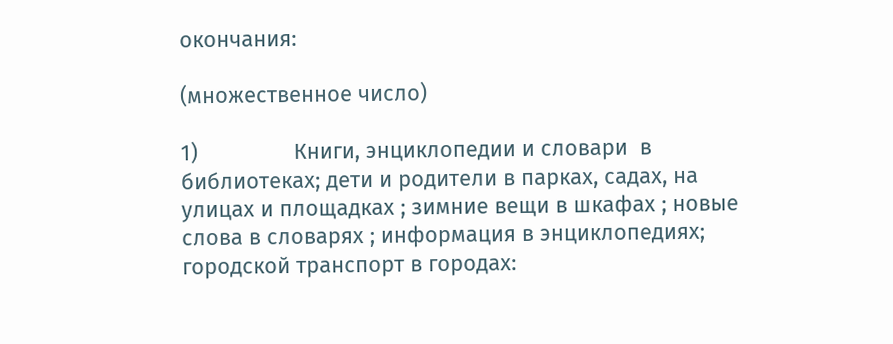окончания:

(множественное число)

1)                Книги, энциклопедии и словари  в библиотеках; дети и родители в парках, садах, на улицах и площадках ; зимние вещи в шкафах ; новые слова в словарях ; информация в энциклопедиях; городской транспорт в городах: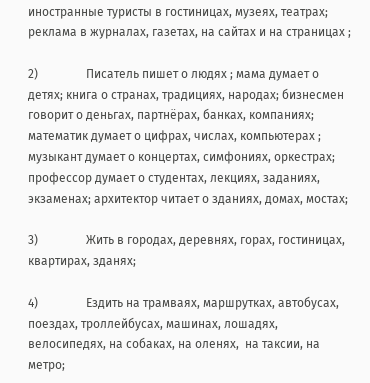иностранные туристы в гостиницах, музеях, театрах; реклама в журналах, газетах, на сайтах и на страницах ;

2)                Писатель пишет о людях ; мама думает о детях; книга о странах, традициях, народах; бизнесмен говорит о деньгах, партнёрах, банках, компаниях; математик думает о цифрах, числах, компьютерах ; музыкант думает о концертах, симфониях, оркестрах; профессор думает о студентах, лекциях, заданиях, экзаменах; архитектор читает о зданиях, домах, мостах;

3)                Жить в городах, деревнях, горах, гостиницах, квартирах, зданях;

4)                Ездить на трамваях, маршрутках, автобусах, поездах, троллейбусах, машинах, лошадях, велосипедях, на собаках, на оленях,  на таксии, на метро;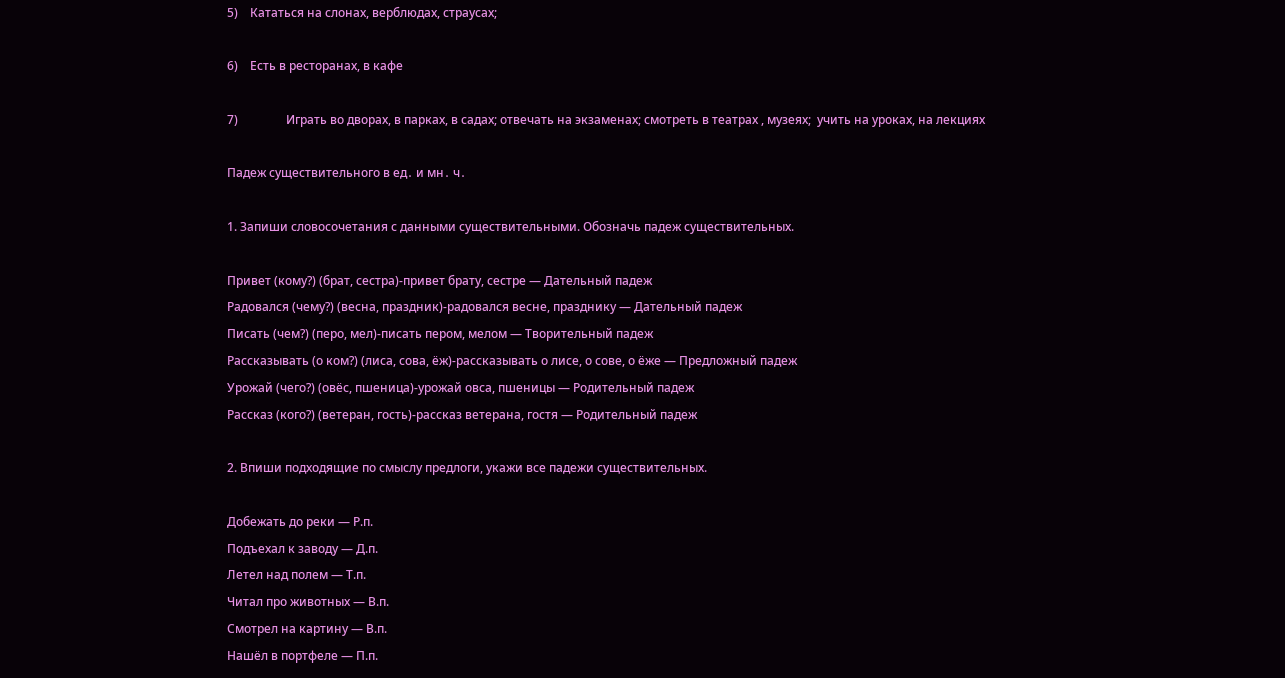5)    Кататься на слонах, верблюдах, страусах;

6)    Есть в ресторанах, в кафе

7)                Играть во дворах, в парках, в садах; отвечать на экзаменах; смотреть в театрах , музеях;  учить на уроках, на лекциях

Падеж существительного в ед․ и мн․ ч․

1. Запиши словосочетания с данными существительными. Обозначь падеж существительных.

Привет (кому?) (брат, сестра)-привет брату, сестре — Дательный падеж
Радовался (чему?) (весна, праздник)-радовался весне, празднику — Дательный падеж
Писать (чем?) (перо, мел)-писать пером, мелом — Творительный падеж
Рассказывать (о ком?) (лиса, сова, ёж)-рассказывать о лисе, о сове, о ёже — Предложный падеж
Урожай (чего?) (овёс, пшеница)-урожай овса, пшеницы — Родительный падеж
Рассказ (кого?) (ветеран, гость)-рассказ ветерана, гостя — Родительный падеж

2. Впиши подходящие по смыслу предлоги, укажи все падежи существительных.

Добежать до реки — Р.п.
Подъехал к заводу — Д.п.
Летел над полем — Т.п.
Читал про животных — В.п.
Смотрел на картину — В.п.
Нашёл в портфеле — П.п.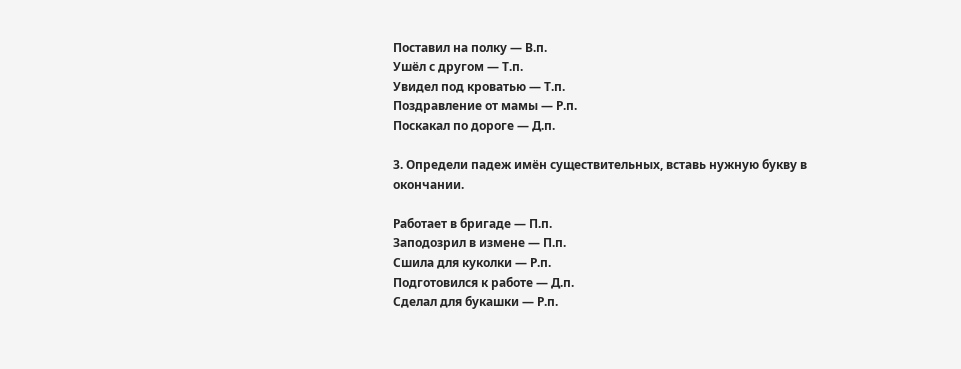Поставил на полку — В.п.
Ушёл с другом — Т.п.
Увидел под кроватью — Т.п.
Поздравление от мамы — Р.п.
Поскакал по дороге — Д.п.

3. Определи падеж имён существительных, вставь нужную букву в окончании.

Работает в бригаде — П.п.
Заподозрил в измене — П.п.
Сшила для куколки — Р.п.
Подготовился к работе — Д.п.
Сделал для букашки — Р.п.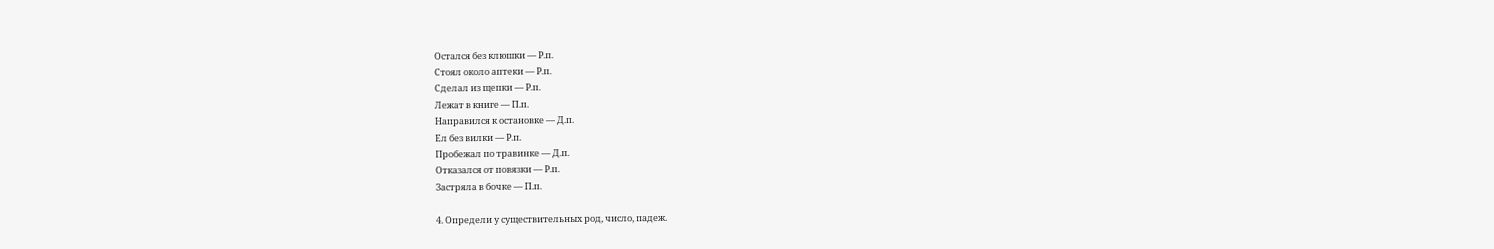Остался без клюшки — Р.п.
Стоял около аптеки — Р.п.
Сделал из щепки — Р.п.
Лежат в книге — П.п.
Направился к остановке — Д.п.
Ел без вилки — Р.п.
Пробежал по травинке — Д.п.
Отказался от повязки — Р.п.
Застряла в бочке — П.п.

4. Определи у существительных род, число, падеж.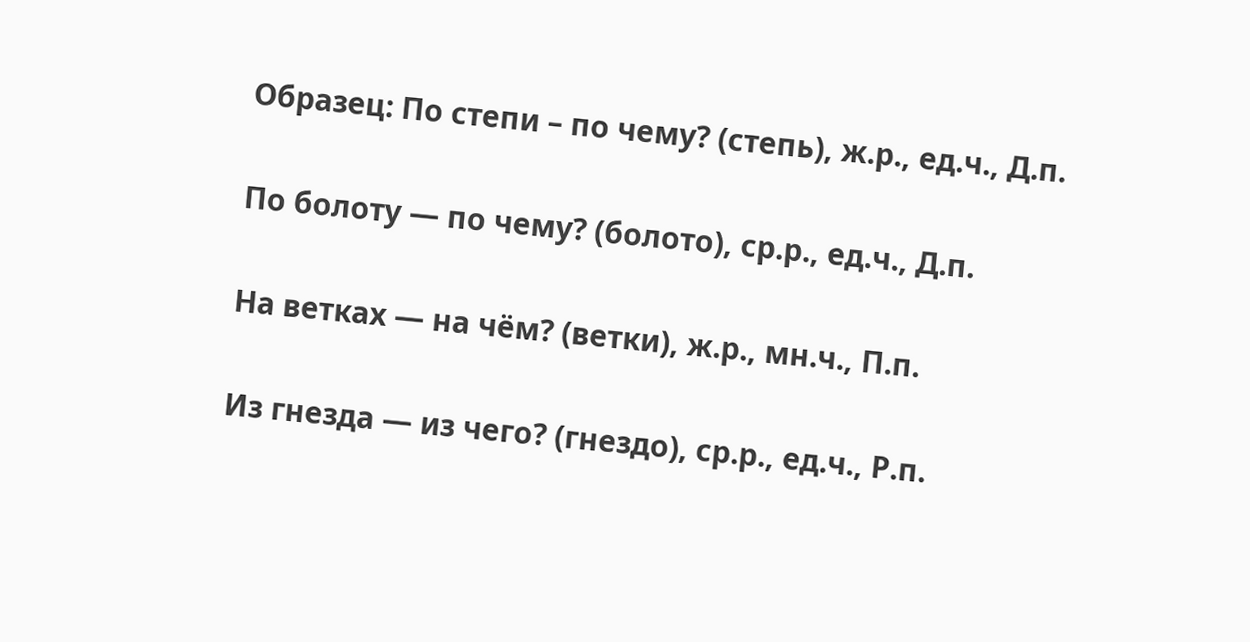Образец: По степи – по чему? (степь), ж.р., ед.ч., Д.п.

По болоту — по чему? (болото), ср.р., ед.ч., Д.п.

На ветках — на чём? (ветки), ж.р., мн.ч., П.п.

Из гнезда — из чего? (гнездо), ср.р., ед.ч., Р.п.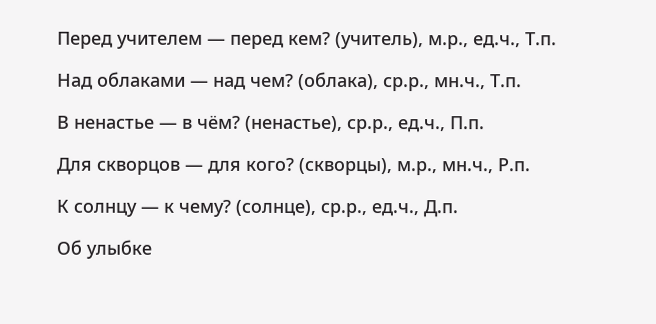Перед учителем — перед кем? (учитель), м.р., ед.ч., Т.п.

Над облаками — над чем? (облака), ср.р., мн.ч., Т.п.

В ненастье — в чём? (ненастье), ср.р., ед.ч., П.п.

Для скворцов — для кого? (скворцы), м.р., мн.ч., Р.п.

К солнцу — к чему? (солнце), ср.р., ед.ч., Д.п.

Об улыбке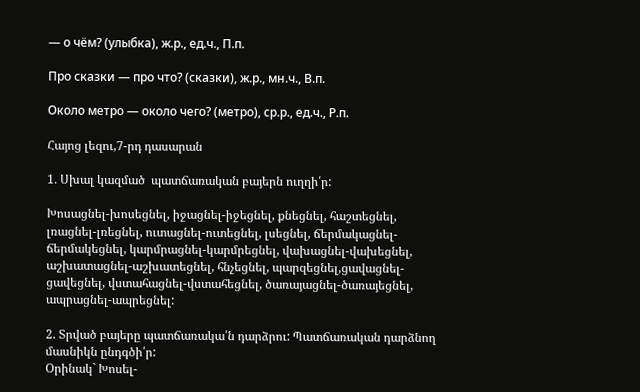— о чём? (улыбка), ж.р., ед.ч., П.п.

Про сказки — про что? (сказки), ж.р., мн.ч., В.п.

Около метро — около чего? (метро), ср.р., ед.ч., Р.п.

Հայոց լեզու,7-րդ դասարան

1․ Սխալ կազմած  պատճառական բայերն ուղղի՛ր:

Խոսացնել-խոսեցնել, իջացնել-իջեցնել, քնեցնել, հաշտեցնել, լռացնել-լռեցնել, ուտացնել-ուտեցնել, լսեցնել, ճերմակացնել-ճերմակեցնել, կարմրացնել-կարմրեցնել, վախացնել-վախեցնել, աշխատացնել-աշխատեցնել, հնչեցնել, պարզեցնել,ցավացնել-ցավեցնել, վստահացնել-վստահեցնել, ծառայացնել-ծառայեցնել, ապրացնել-ապրեցնել:

2. Տրված բայերը պատճառակա՛ն դարձրու: Պատճառական դարձնող մասնիկն ընդգծի՛ր:
Օրինակ` Խոսել-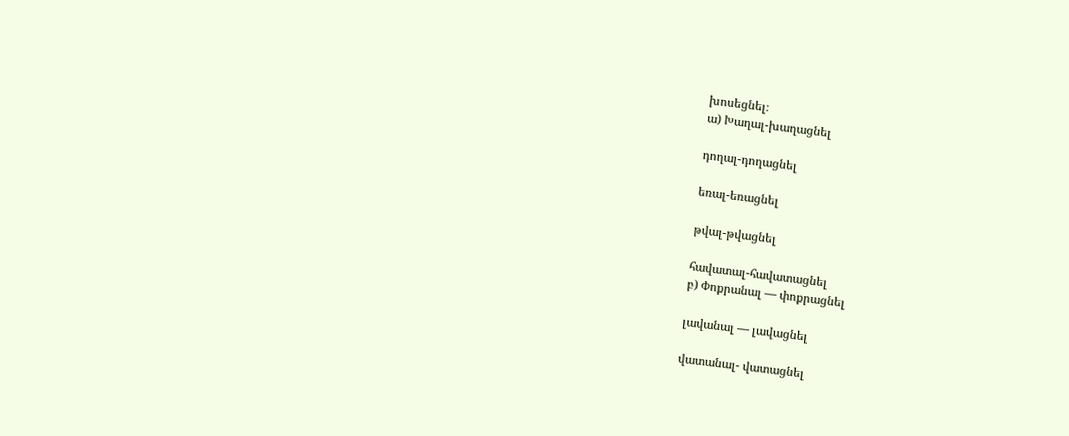խոսեցնել։
ա) Խաղալ-խաղացնել

դողալ-դողացնել

եռալ-եռացնել

թվալ-թվացնել

հավատալ-հավատացնել
բ) Փոքրանալ — փոքրացնել

լավանալ — լավացնել

վատանալ- վատացնել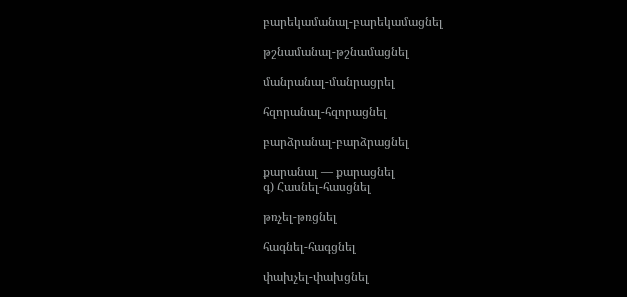բարեկամանալ-բարեկամացնել

թշնամանալ-թշնամացնել

մանրանալ-մանրացրել

հզորանալ-հզորացնել

բարձրանալ-բարձրացնել

քարանալ — քարացնել
գ) Հասնել-հասցնել

թռչել-թռցնել

հագնել-հագցնել

փախչել-փախցնել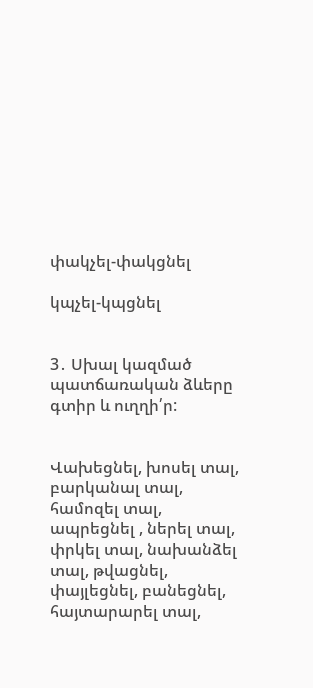փակչել-փակցնել

կպչել-կպցնել


3․ Սխալ կազմած պատճառական ձևերը գտիր և ուղղի՛ր:


Վախեցնել, խոսել տալ, բարկանալ տալ, համոզել տալ, ապրեցնել , ներել տալ, փրկել տալ, նախանձել տալ, թվացնել, փայլեցնել, բանեցնել, հայտարարել տալ,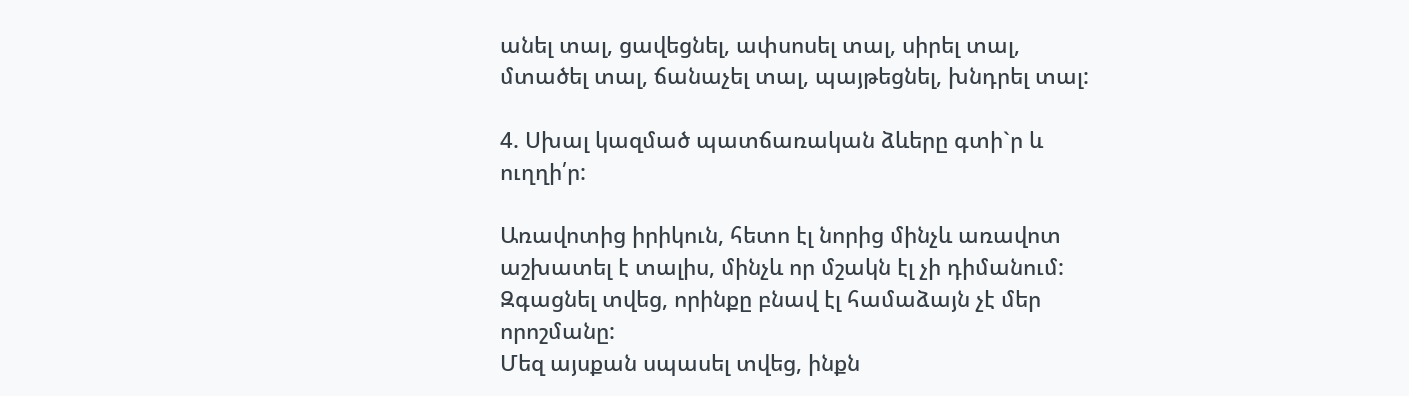անել տալ, ցավեցնել, ափսոսել տալ, սիրել տալ, մտածել տալ, ճանաչել տալ, պայթեցնել, խնդրել տալ:

4. Սխալ կազմած պատճառական ձևերը գտի`ր և ուղղի՛ր:

Առավոտից իրիկուն, հետո էլ նորից մինչև առավոտ աշխատել է տալիս, մինչև որ մշակն էլ չի դիմանում: Զգացնել տվեց, որինքը բնավ էլ համաձայն չէ մեր որոշմանը:
Մեզ այսքան սպասել տվեց, ինքն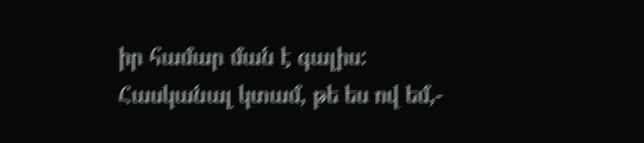իր համար ման է գալիս:
Հասկանալ կտամ, թե ես ով եմ,-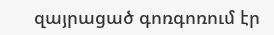զայրացած գոռգոռում էր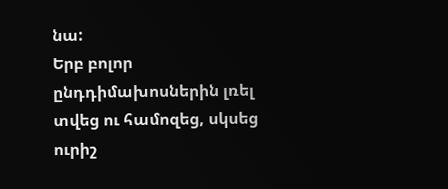նա:
Երբ բոլոր ընդդիմախոսներին լռել տվեց ու համոզեց, սկսեց ուրիշ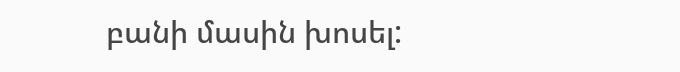բանի մասին խոսել: